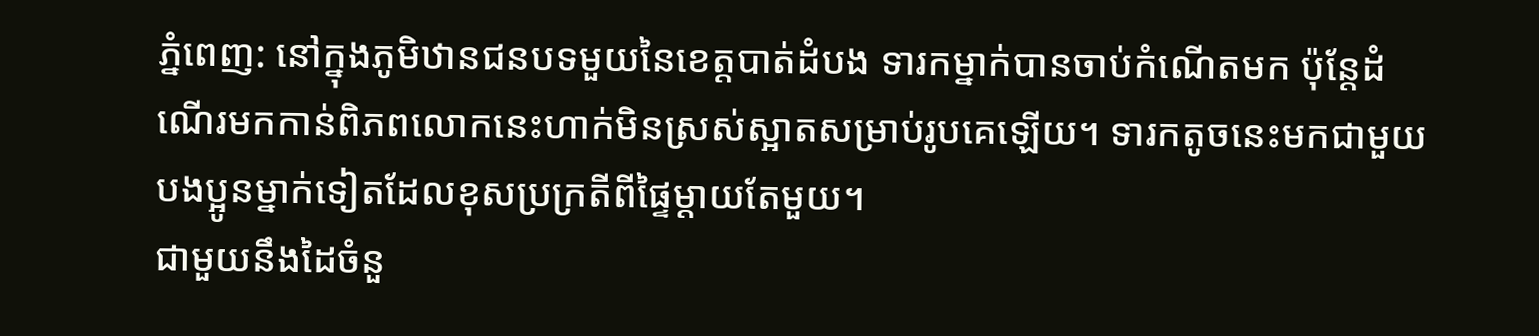ភ្នំពេញ: នៅក្នុងភូមិឋានជនបទមួយនៃខេត្តបាត់ដំបង ទារកម្នាក់បានចាប់កំណើតមក ប៉ុន្តែដំណើរមកកាន់ពិភពលោកនេះហាក់មិនស្រស់ស្អាតសម្រាប់រូបគេឡើយ។ ទារកតូចនេះមកជាមួយបងប្អូនម្នាក់ទៀតដែលខុសប្រក្រតីពីផ្ទៃម្ដាយតែមួយ។
ជាមួយនឹងដៃចំនួ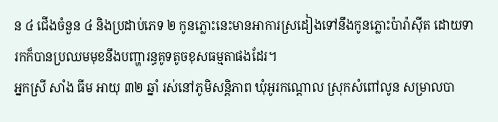ន ៤ ជើងចំនួន ៤ និងប្រដាប់ភេទ ២ កូនភ្លោះនេះមានអាការស្រដៀងទៅនឹងកូនភ្លោះប៉ារ៉ាស៊ីត ដោយទារកក៏បានប្រឈមមុខនឹងបញ្ហារន្ធគូទតូចខុសធម្មតាផងដែរ។
អ្នកស្រី សាំង ធីម អាយុ ៣២ ឆ្នាំ រស់នៅភូមិសន្តិភាព ឃុំអូរកណ្តោល ស្រុកសំពៅលូន សម្រាលបា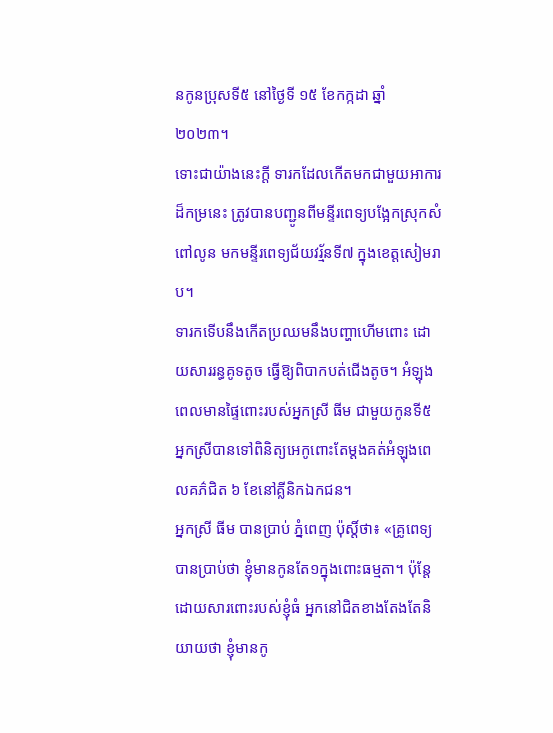នកូនប្រុសទី៥ នៅថ្ងៃទី ១៥ ខែកក្កដា ឆ្នាំ ២០២៣។
ទោះជាយ៉ាងនេះក្តី ទារកដែលកើតមកជាមួយអាការដ៏កម្រនេះ ត្រូវបានបញ្ជូនពីមន្ទីរពេទ្យបង្អែកស្រុកសំពៅលូន មកមន្ទីរពេទ្យជ័យវរ្ម័នទី៧ ក្នុងខេត្តសៀមរាប។
ទារកទើបនឹងកើតប្រឈមនឹងបញ្ហាហើមពោះ ដោយសាររន្ធគូទតូច ធ្វើឱ្យពិបាកបត់ជើងតូច។ អំឡុងពេលមានផ្ទៃពោះរបស់អ្នកស្រី ធីម ជាមួយកូនទី៥ អ្នកស្រីបានទៅពិនិត្យអេកូពោះតែម្ដងគត់អំឡុងពេលគភ៌ជិត ៦ ខែនៅគ្លីនិកឯកជន។
អ្នកស្រី ធីម បានប្រាប់ ភ្នំពេញ ប៉ុស្ដិ៍ថា៖ «គ្រូពេទ្យ បានប្រាប់ថា ខ្ញុំមានកូនតែ១ក្នុងពោះធម្មតា។ ប៉ុន្ដែដោយសារពោះរបស់ខ្ញុំធំ អ្នកនៅជិតខាងតែងតែនិយាយថា ខ្ញុំមានកូ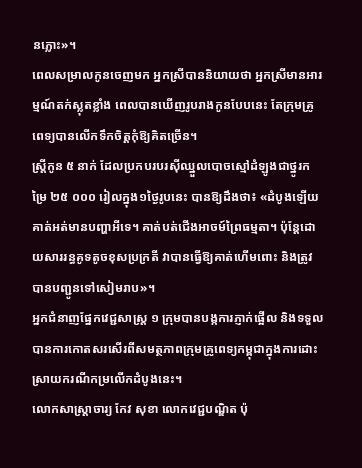នភ្លោះ»។
ពេលសម្រាលកូនចេញមក អ្នកស្រីបាននិយាយថា អ្នកស្រីមានអារម្មណ៍តក់ស្លុតខ្លាំង ពេលបានឃើញរូបរាងកូនបែបនេះ តែក្រុមគ្រូពេទ្យបានលើកទឹកចិត្ដកុំឱ្យគិតច្រើន។
ស្ដ្រីកូន ៥ នាក់ ដែលប្រកបរបរស៊ីឈ្នួលបោចស្មៅដំឡូងជាថ្នូរកម្រៃ ២៥ ០០០ រៀលក្នុង១ថ្ងៃរូបនេះ បានឱ្យដឹងថា៖ «ដំបូងឡើយ គាត់អត់មានបញ្ហាអីទេ។ គាត់បត់ជើងអាចម៍ព្រៃធម្មតា។ ប៉ុន្ដែដោយសាររន្ធគូទតូចខុសប្រក្រតី វាបានធ្វើឱ្យគាត់ហើមពោះ និងត្រូវបានបញ្ជូនទៅសៀមរាប»។
អ្នកជំនាញផ្នែកវេជ្ជសាស្ដ្រ ១ ក្រុមបានបង្កការភ្ញាក់ផ្អើល និងទទួលបានការកោតសរសើរពីសមត្ថភាពក្រុមគ្រូពេទ្យកម្ពុជាក្នុងការដោះស្រាយករណីកម្រលើកដំបូងនេះ។
លោកសាស្ត្រាចារ្យ កែវ សុខា លោកវេជ្ជបណ្ឌិត ប៉ុ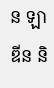ន ឡាឌីន និ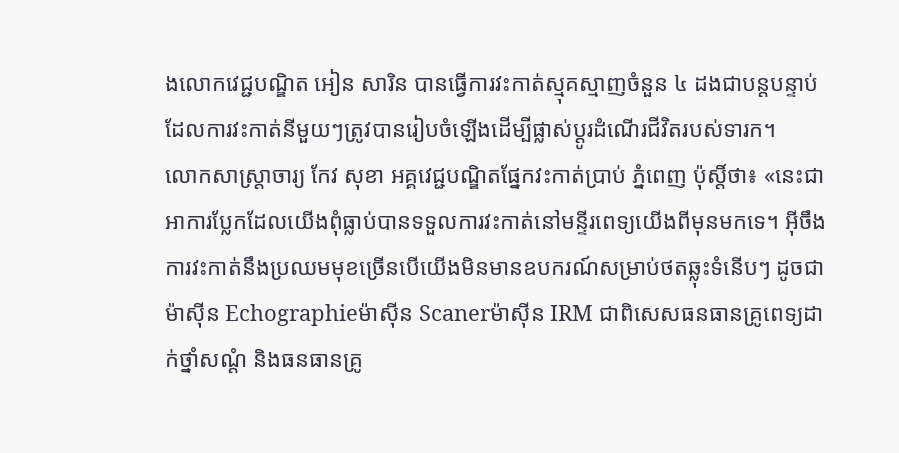ងលោកវេជ្ជបណ្ឌិត អៀន សារិន បានធ្វើការវះកាត់ស្មុគស្មាញចំនួន ៤ ដងជាបន្តបន្ទាប់ ដែលការវះកាត់នីមួយៗត្រូវបានរៀបចំឡើងដើម្បីផ្លាស់ប្តូរដំណើរជីវិតរបស់ទារក។
លោកសាស្ត្រាចារ្យ កែវ សុខា អគ្គវេជ្ជបណ្ឌិតផ្នែកវះកាត់ប្រាប់ ភ្នំពេញ ប៉ុស្តិ៍ថា៖ «នេះជាអាការប្លែកដែលយើងពុំធ្លាប់បានទទួលការវះកាត់នៅមន្ទីរពេទ្យយើងពីមុនមកទេ។ អ៊ីចឹង ការវះកាត់នឹងប្រឈមមុខច្រើនបើយើងមិនមានឧបករណ៍សម្រាប់ថតឆ្លុះទំនើបៗ ដូចជា ម៉ាស៊ីន Echographieម៉ាស៊ីន Scanerម៉ាស៊ីន IRM ជាពិសេសធនធានគ្រូពេទ្យដាក់ថ្នាំសណ្តំ និងធនធានគ្រូ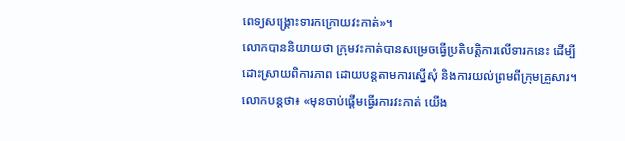ពេទ្យសង្គ្រោះទារកក្រោយវះកាត់»។
លោកបាននិយាយថា ក្រុមវះកាត់បានសម្រេចធ្វើប្រតិបត្តិការលើទារកនេះ ដើម្បីដោះស្រាយពិការភាព ដោយបន្តតាមការស្នើសុំ និងការយល់ព្រមពីក្រុមគ្រួសារ។
លោកបន្ដថា៖ «មុនចាប់ផ្តើមធ្វើរការវះកាត់ យើង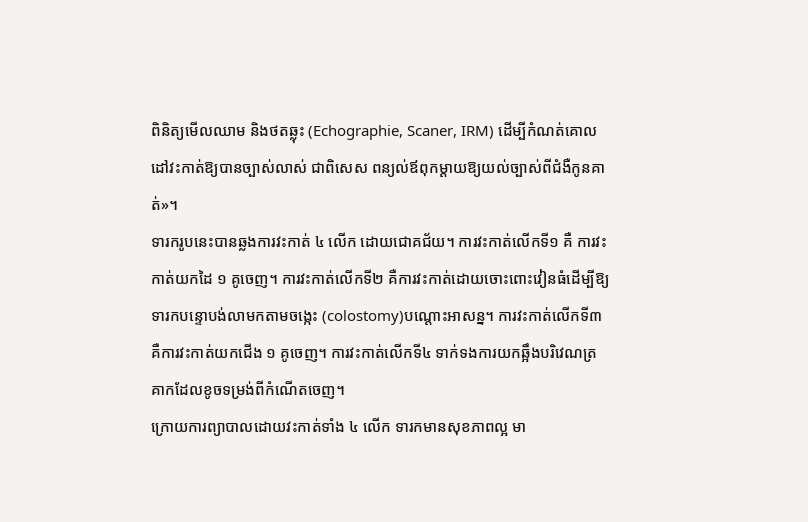ពិនិត្យមើលឈាម និងថតឆ្លុះ (Echographie, Scaner, IRM) ដើម្បីកំណត់គោលដៅវះកាត់ឱ្យបានច្បាស់លាស់ ជាពិសេស ពន្យល់ឪពុកម្តាយឱ្យយល់ច្បាស់ពីជំងឺកូនគាត់»។
ទារករូបនេះបានឆ្លងការវះកាត់ ៤ លើក ដោយជោគជ័យ។ ការវះកាត់លើកទី១ គឺ ការវះកាត់យកដៃ ១ គូចេញ។ ការវះកាត់លើកទី២ គឺការវះកាត់ដោយចោះពោះវៀនធំដើម្បីឱ្យទារកបន្ទោបង់លាមកតាមចង្កេះ (colostomy)បណ្តោះអាសន្ន។ ការវះកាត់លើកទី៣ គឺការវះកាត់យកជើង ១ គូចេញ។ ការវះកាត់លើកទី៤ ទាក់ទងការយកឆ្អឹងបរិវេណត្រគាកដែលខូចទម្រង់ពីកំណើតចេញ។
ក្រោយការព្យាបាលដោយវះកាត់ទាំង ៤ លើក ទារកមានសុខភាពល្អ មា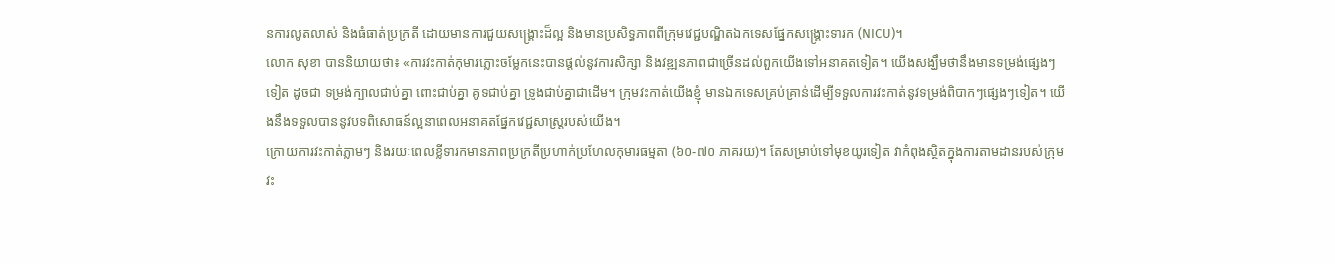នការលូតលាស់ និងធំធាត់ប្រក្រតី ដោយមានការជួយសង្គ្រោះដ៏ល្អ និងមានប្រសិទ្ធភាពពីក្រុមវេជ្ជបណ្ឌិតឯកទេសផ្នែកសង្គ្រោះទារក (NICU)។
លោក សុខា បាននិយាយថា៖ «ការវះកាត់កុមារភ្លោះចម្លែកនេះបានផ្ដល់នូវការសិក្សា និងវឌ្ឍនភាពជាច្រើនដល់ពួកយើងទៅអនាគតទៀត។ យើងសង្ឃឹមថានឹងមានទម្រង់ផ្សេងៗទៀត ដូចជា ទម្រង់ក្បាលជាប់គ្នា ពោះជាប់គ្នា គូទជាប់គ្នា ទ្រូងជាប់គ្នាជាដើម។ ក្រុមវះកាត់យើងខ្ញុំ មានឯកទេសគ្រប់គ្រាន់ដើម្បីទទួលការវះកាត់នូវទម្រង់ពិបាកៗផ្សេងៗទៀត។ យើងនឹងទទួលបាននូវបទពិសោធន៍ល្អនាពេលអនាគតផ្នែកវេជ្ជសាស្ត្ររបស់យើង។
ក្រោយការវះកាត់ភ្លាមៗ និងរយៈពេលខ្លីទារកមានភាពប្រក្រតីប្រហាក់ប្រហែលកុមារធម្មតា (៦០-៧០ ភាគរយ)។ តែសម្រាប់ទៅមុខយូរទៀត វាកំពុងស្ថិតក្នុងការតាមដានរបស់ក្រុមវះ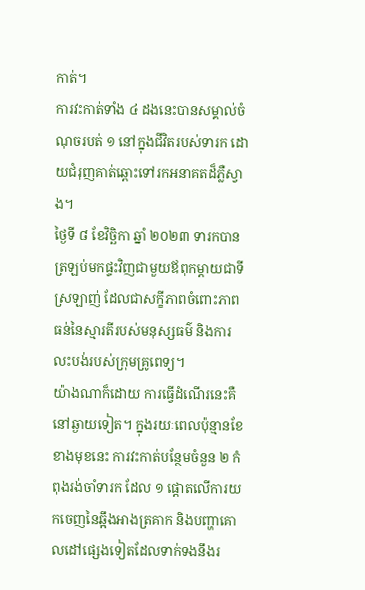កាត់។
ការវះកាត់ទាំង ៤ ដងនេះបានសម្គាល់ចំណុចរបត់ ១ នៅក្នុងជីវិតរបស់ទារក ដោយជំរុញគាត់ឆ្ពោះទៅរកអនាគតដ៏ភ្លឺស្វាង។
ថ្ងៃទី ៨ ខែវិច្ឆិកា ឆ្នាំ ២០២៣ ទារកបានត្រឡប់មកផ្ទះវិញជាមួយឪពុកម្តាយជាទីស្រឡាញ់ ដែលជាសក្ខីភាពចំពោះភាពធន់នៃស្មារតីរបស់មនុស្សធម៌ និងការលះបង់របស់ក្រុមគ្រូពេទ្យ។
យ៉ាងណាក៏ដោយ ការធ្វើដំណើរនេះគឺនៅឆ្ងាយទៀត។ ក្នុងរយៈពេលប៉ុន្មានខែខាងមុខនេះ ការវះកាត់បន្ថែមចំនួន ២ កំពុងរង់ចាំទារក ដែល ១ ផ្តោតលើការយកចេញនៃឆ្អឹងអាងត្រគាក និងបញ្ហាគោលដៅផ្សេងទៀតដែលទាក់ទងនឹងរ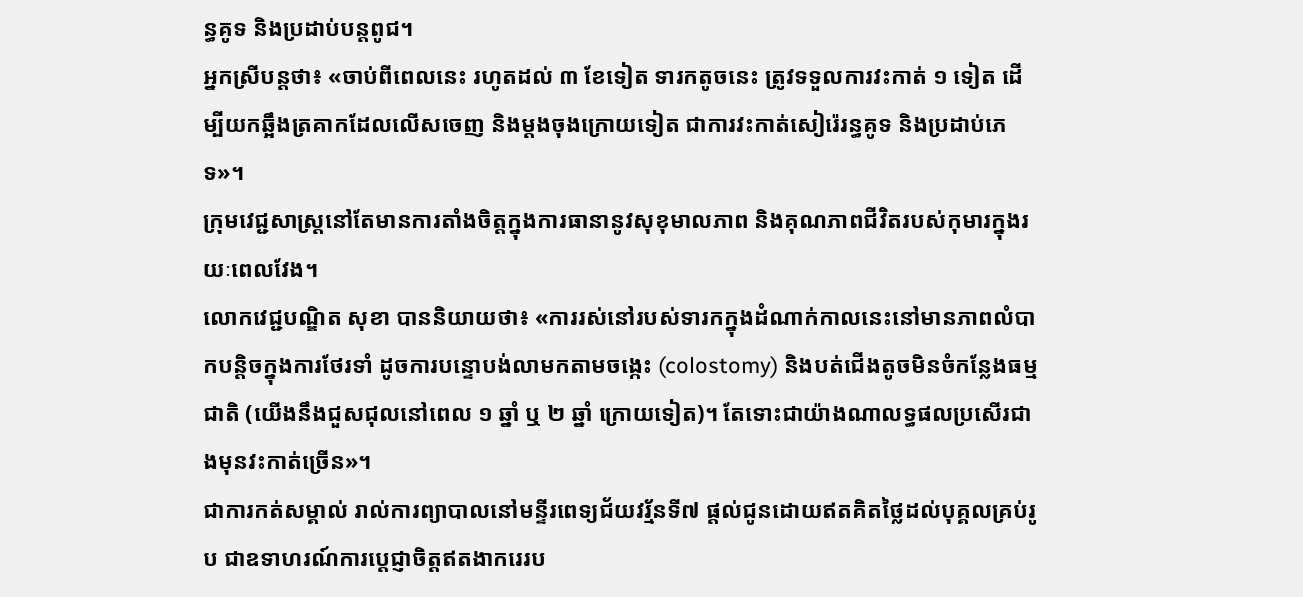ន្ធគូទ និងប្រដាប់បន្តពូជ។
អ្នកស្រីបន្ដថា៖ «ចាប់ពីពេលនេះ រហូតដល់ ៣ ខែទៀត ទារកតូចនេះ ត្រូវទទួលការវះកាត់ ១ ទៀត ដើម្បីយកឆ្អឹងត្រគាកដែលលើសចេញ និងម្ដងចុងក្រោយទៀត ជាការវះកាត់សៀរ៉េរន្ធគូទ និងប្រដាប់ភេទ»។
ក្រុមវេជ្ជសាស្ដ្រនៅតែមានការតាំងចិត្តក្នុងការធានានូវសុខុមាលភាព និងគុណភាពជីវិតរបស់កុមារក្នុងរយៈពេលវែង។
លោកវេជ្ជបណ្ឌិត សុខា បាននិយាយថា៖ «ការរស់នៅរបស់ទារកក្នុងដំណាក់កាលនេះនៅមានភាពលំបាកបន្តិចក្នុងការថែរទាំ ដូចការបន្ទោបង់លាមកតាមចង្កេះ (colostomy) និងបត់ជើងតូចមិនចំកន្លែងធម្មជាតិ (យើងនឹងជួសជុលនៅពេល ១ ឆ្នាំ ឬ ២ ឆ្នាំ ក្រោយទៀត)។ តែទោះជាយ៉ាងណាលទ្ធផលប្រសើរជាងមុនវះកាត់ច្រើន»។
ជាការកត់សម្គាល់ រាល់ការព្យាបាលនៅមន្ទីរពេទ្យជ័យវរ្ម័នទី៧ ផ្តល់ជូនដោយឥតគិតថ្លៃដល់បុគ្គលគ្រប់រូប ជាឧទាហរណ៍ការប្ដេជ្ញាចិត្តឥតងាករេរប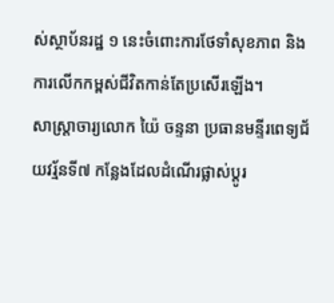ស់ស្ថាប័នរដ្ឋ ១ នេះចំពោះការថែទាំសុខភាព និងការលើកកម្ពស់ជីវិតកាន់តែប្រសើរឡើង។
សាស្ដ្រាចារ្យលោក យ៉ៃ ចន្ទនា ប្រធានមន្ទីរពេទ្យជ័យវរ្ម័នទី៧ កន្លែងដែលដំណើរផ្លាស់ប្តូរ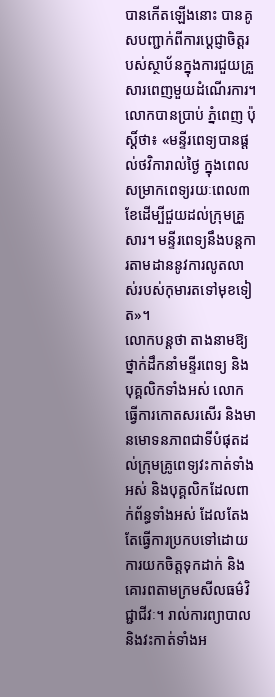បានកើតឡើងនោះ បានគូសបញ្ជាក់ពីការប្តេជ្ញាចិត្តរបស់ស្ថាប័នក្នុងការជួយគ្រួសារពេញមួយដំណើរការ។
លោកបានប្រាប់ ភ្នំពេញ ប៉ុស្ដិ៍ថា៖ «មន្ទីរពេទ្យបានផ្ដល់ថវិការាល់ថ្ងៃ ក្នុងពេលសម្រាកពេទ្យរយៈពេល៣ខែដើម្បីជួយដល់ក្រុមគ្រួសារ។ មន្ទីរពេទ្យនឹងបន្តការតាមដាននូវការលូតលាស់របស់កុមារតទៅមុខទៀត»។
លោកបន្ដថា តាងនាមឱ្យថ្នាក់ដឹកនាំមន្ទីរពេទ្យ និងបុគ្គលិកទាំងអស់ លោកធ្វើការកោតសរសើរ និងមានមោទនភាពជាទីបំផុតដល់ក្រុមគ្រូពេទ្យវះកាត់ទាំងអស់ និងបុគ្គលិកដែលពាក់ព័ន្ធទាំងអស់ ដែលតែងតែធ្វើការប្រកបទៅដោយការយកចិត្តទុកដាក់ និងគោរពតាមក្រមសីលធម៌វិជ្ជាជីវៈ។ រាល់ការព្យាបាល និងវះកាត់ទាំងអ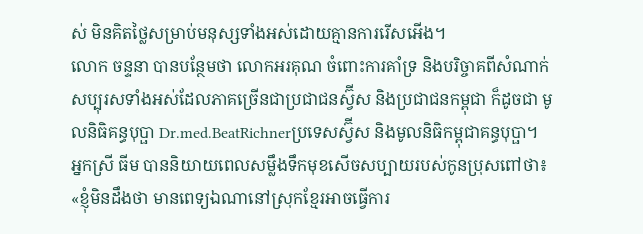ស់ មិនគិតថ្លៃសម្រាប់មនុស្សទាំងអស់ដោយគ្មានការរើសអើង។
លោក ចន្ទនា បានបន្ថែមថា លោកអរគុណ ចំពោះការគាំទ្រ និងបរិច្ចាគពីសំណាក់សប្បុរសទាំងអស់ដែលភាគច្រើនជាប្រជាជនស្វ៊ីស និងប្រជាជនកម្ពុជា ក៏ដូចជា មូលនិធិគន្ធបុប្ផា Dr.med.BeatRichnerប្រទេសស្វ៊ីស និងមូលនិធិកម្ពុជាគន្ធបុប្ផា។
អ្នកស្រី ធីម បាននិយាយពេលសម្លឹងទឹកមុខសើចសប្បាយរបស់កូនប្រុសពៅថា៖ «ខ្ញុំមិនដឹងថា មានពេទ្យឯណានៅស្រុកខ្មែរអាចធ្វើការ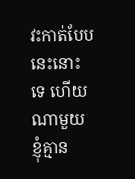វះកាត់បែបនេះនោះទេ ហើយណាមួយខ្ញុំគ្មាន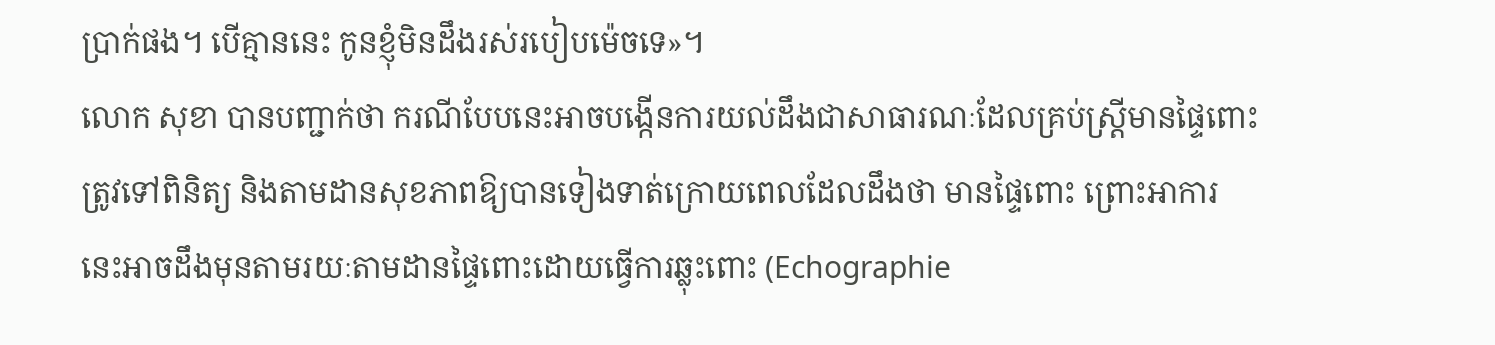ប្រាក់ផង។ បើគ្មាននេះ កូនខ្ញុំមិនដឹងរស់របៀបម៉េចទេ»។
លោក សុខា បានបញ្ជាក់ថា ករណីបែបនេះអាចបង្កើនការយល់ដឹងជាសាធារណៈដែលគ្រប់ស្ត្រីមានផ្ទៃពោះត្រូវទៅពិនិត្យ និងតាមដានសុខភាពឱ្យបានទៀងទាត់ក្រោយពេលដែលដឹងថា មានផ្ទៃពោះ ព្រោះអាការនេះអាចដឹងមុនតាមរយៈតាមដានផ្ទៃពោះដោយធ្វើការឆ្លុះពោះ (Echographie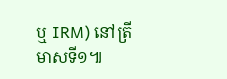ឬ IRM) នៅត្រីមាសទី១៕